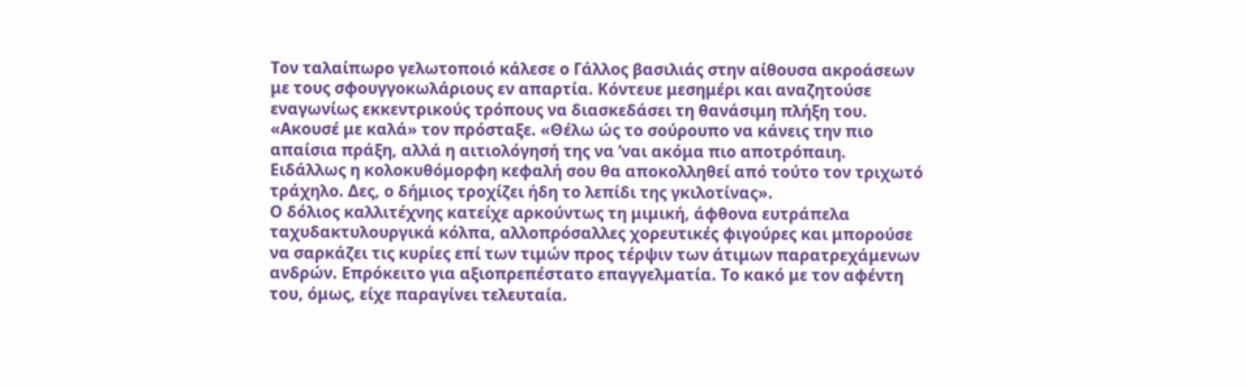Τον ταλαίπωρο γελωτοποιό κάλεσε ο Γάλλος βασιλιάς στην αίθουσα ακροάσεων με τους σφουγγοκωλάριους εν απαρτία. Κόντευε μεσημέρι και αναζητούσε εναγωνίως εκκεντρικούς τρόπους να διασκεδάσει τη θανάσιμη πλήξη του. «Ακουσέ με καλά» τον πρόσταξε. «Θέλω ώς το σούρουπο να κάνεις την πιο απαίσια πράξη, αλλά η αιτιολόγησή της να ’ναι ακόμα πιο αποτρόπαιη. Ειδάλλως η κολοκυθόμορφη κεφαλή σου θα αποκολληθεί από τούτο τον τριχωτό τράχηλο. Δες, ο δήμιος τροχίζει ήδη το λεπίδι της γκιλοτίνας».
Ο δόλιος καλλιτέχνης κατείχε αρκούντως τη μιμική, άφθονα ευτράπελα ταχυδακτυλουργικά κόλπα, αλλοπρόσαλλες χορευτικές φιγούρες και μπορούσε να σαρκάζει τις κυρίες επί των τιμών προς τέρψιν των άτιμων παρατρεχάμενων ανδρών. Επρόκειτο για αξιοπρεπέστατο επαγγελματία. Το κακό με τον αφέντη του, όμως, είχε παραγίνει τελευταία.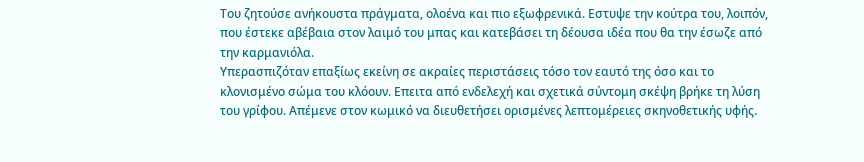Του ζητούσε ανήκουστα πράγματα, ολοένα και πιο εξωφρενικά. Εστυψε την κούτρα του, λοιπόν, που έστεκε αβέβαια στον λαιμό του μπας και κατεβάσει τη δέουσα ιδέα που θα την έσωζε από την καρμανιόλα.
Υπερασπιζόταν επαξίως εκείνη σε ακραίες περιστάσεις τόσο τον εαυτό της όσο και το κλονισμένο σώμα του κλόουν. Επειτα από ενδελεχή και σχετικά σύντομη σκέψη βρήκε τη λύση του γρίφου. Απέμενε στον κωμικό να διευθετήσει ορισμένες λεπτομέρειες σκηνοθετικής υφής.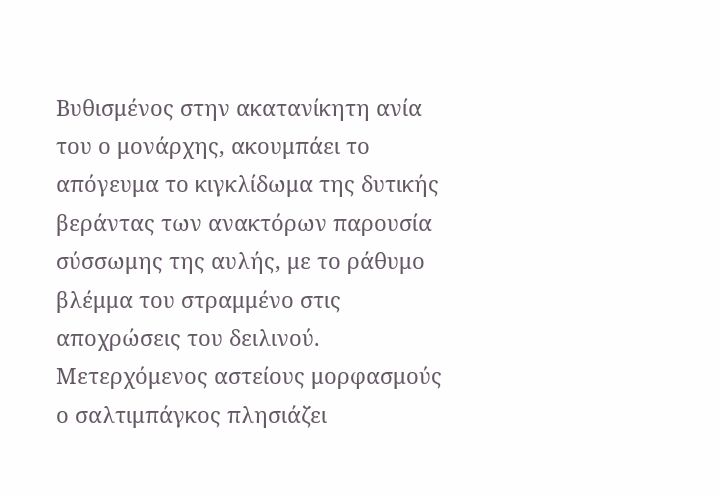Βυθισμένος στην ακατανίκητη ανία του ο μονάρχης, ακουμπάει το απόγευμα το κιγκλίδωμα της δυτικής βεράντας των ανακτόρων παρουσία σύσσωμης της αυλής, με το ράθυμο βλέμμα του στραμμένο στις αποχρώσεις του δειλινού.
Μετερχόμενος αστείους μορφασμούς ο σαλτιμπάγκος πλησιάζει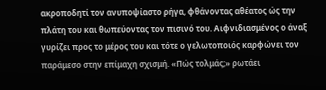ακροποδητί τον ανυποψίαστο ρήγα, φθάνοντας αθέατος ώς την πλάτη του και θωπεύοντας τον πισινό του. Αιφνιδιασμένος ο άναξ γυρίζει προς το μέρος του και τότε ο γελωτοποιός καρφώνει τον παράμεσο στην επίμαχη σχισμή. «Πώς τολμάς;» ρωτάει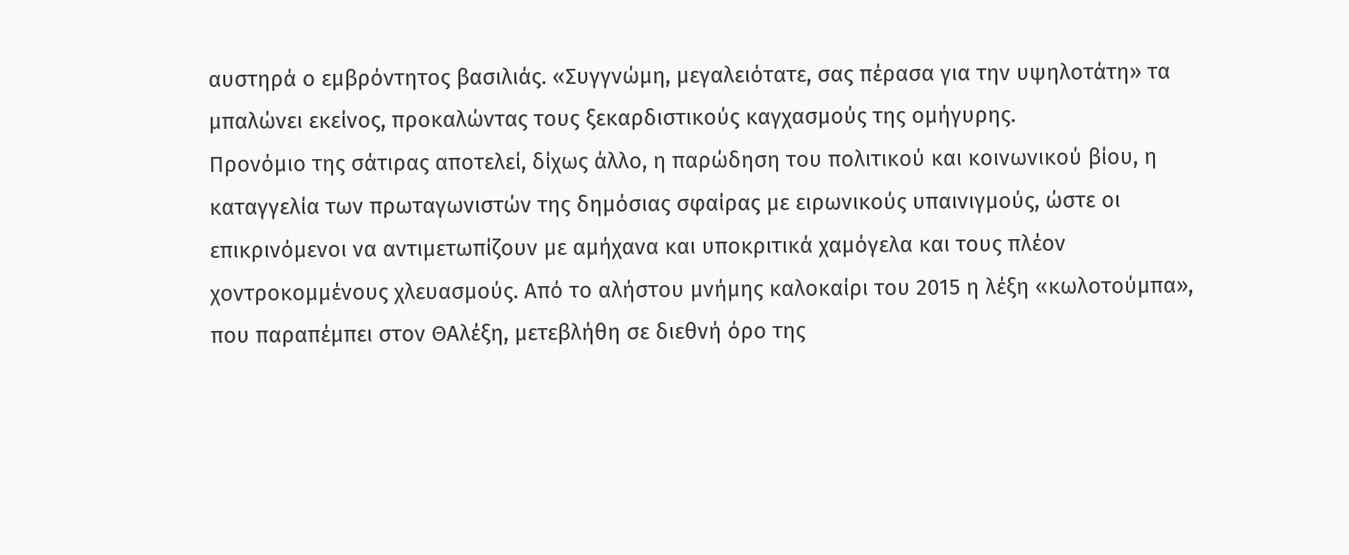αυστηρά ο εμβρόντητος βασιλιάς. «Συγγνώμη, μεγαλειότατε, σας πέρασα για την υψηλοτάτη» τα μπαλώνει εκείνος, προκαλώντας τους ξεκαρδιστικούς καγχασμούς της ομήγυρης.
Προνόμιο της σάτιρας αποτελεί, δίχως άλλο, η παρώδηση του πολιτικού και κοινωνικού βίου, η καταγγελία των πρωταγωνιστών της δημόσιας σφαίρας με ειρωνικούς υπαινιγμούς, ώστε οι επικρινόμενοι να αντιμετωπίζουν με αμήχανα και υποκριτικά χαμόγελα και τους πλέον χοντροκομμένους χλευασμούς. Από το αλήστου μνήμης καλοκαίρι του 2015 η λέξη «κωλοτούμπα», που παραπέμπει στον ΘΑλέξη, μετεβλήθη σε διεθνή όρο της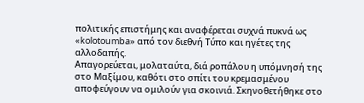πολιτικής επιστήμης και αναφέρεται συχνά πυκνά ως «kolotoumba» από τον διεθνή Τύπο και ηγέτες της αλλοδαπής.
Απαγορεύεται, μολαταύτα, διά ροπάλου η υπόμνησή της στο Μαξίμου, καθότι στο σπίτι του κρεμασμένου αποφεύγουν να ομιλούν για σκοινιά. Σκηνοθετήθηκε στο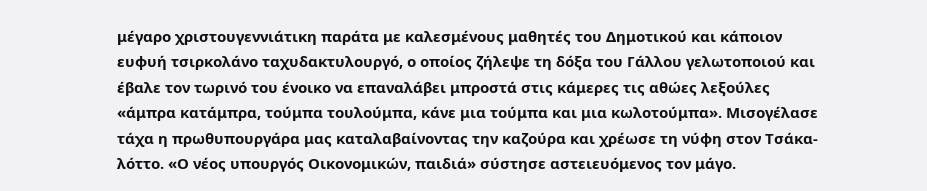μέγαρο χριστουγεννιάτικη παράτα με καλεσμένους μαθητές του Δημοτικού και κάποιον ευφυή τσιρκολάνο ταχυδακτυλουργό, ο οποίος ζήλεψε τη δόξα του Γάλλου γελωτοποιού και έβαλε τον τωρινό του ένοικο να επαναλάβει μπροστά στις κάμερες τις αθώες λεξούλες «άμπρα κατάμπρα, τούμπα τουλούμπα, κάνε μια τούμπα και μια κωλοτούμπα». Μισογέλασε τάχα η πρωθυπουργάρα μας καταλαβαίνοντας την καζούρα και χρέωσε τη νύφη στον Τσάκα-λόττο. «Ο νέος υπουργός Οικονομικών, παιδιά» σύστησε αστειευόμενος τον μάγο.